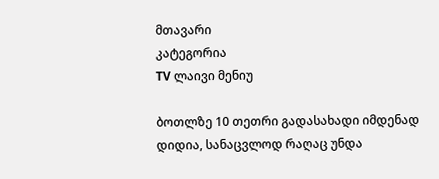მთავარი
კატეგორია
TV ლაივი მენიუ

ბოთლზე 10 თეთრი გადასახადი იმდენად დიდია, სანაცვლოდ რაღაც უნდა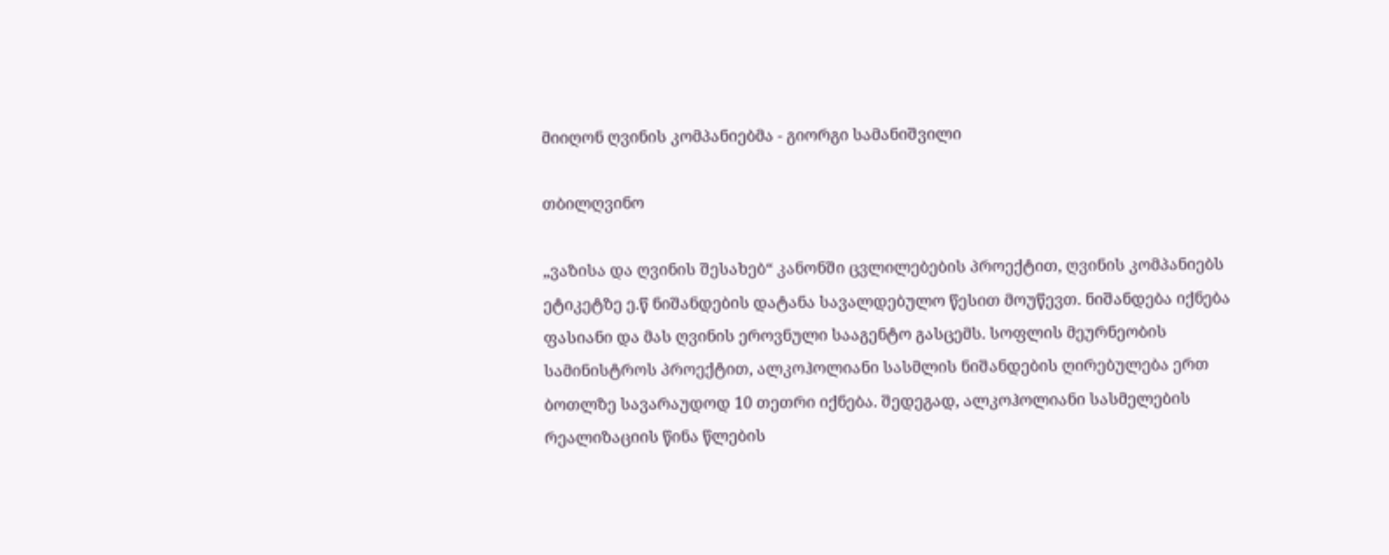მიიღონ ღვინის კომპანიებმა - გიორგი სამანიშვილი

თბილღვინო

„ვაზისა და ღვინის შესახებ“ კანონში ცვლილებების პროექტით, ღვინის კომპანიებს ეტიკეტზე ე.წ ნიშანდების დატანა სავალდებულო წესით მოუწევთ. ნიშანდება იქნება ფასიანი და მას ღვინის ეროვნული სააგენტო გასცემს. სოფლის მეურნეობის სამინისტროს პროექტით, ალკოჰოლიანი სასმლის ნიშანდების ღირებულება ერთ ბოთლზე სავარაუდოდ 10 თეთრი იქნება. შედეგად, ალკოჰოლიანი სასმელების რეალიზაციის წინა წლების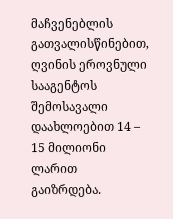მაჩვენებლის გათვალისწინებით, ღვინის ეროვნული სააგენტოს შემოსავალი დაახლოებით 14 – 15 მილიონი ლარით გაიზრდება.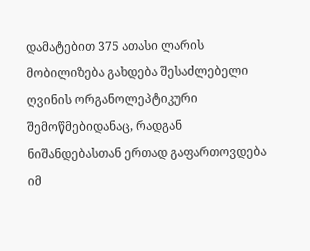დამატებით 375 ათასი ლარის მობილიზება გახდება შესაძლებელი ღვინის ორგანოლეპტიკური შემოწმებიდანაც, რადგან ნიშანდებასთან ერთად გაფართოვდება იმ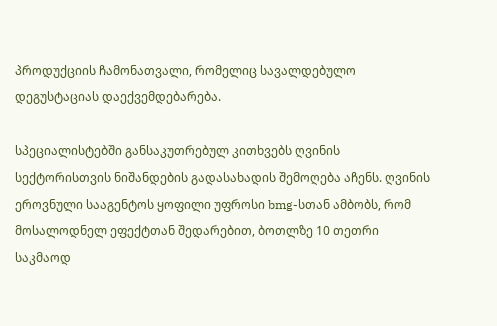პროდუქციის ჩამონათვალი, რომელიც სავალდებულო დეგუსტაციას დაექვემდებარება.

სპეციალისტებში განსაკუთრებულ კითხვებს ღვინის სექტორისთვის ნიშანდების გადასახადის შემოღება აჩენს. ღვინის ეროვნული სააგენტოს ყოფილი უფროსი bmg-სთან ამბობს, რომ მოსალოდნელ ეფექტთან შედარებით, ბოთლზე 10 თეთრი საკმაოდ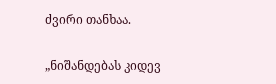ძვირი თანხაა.

„ნიშანდებას კიდევ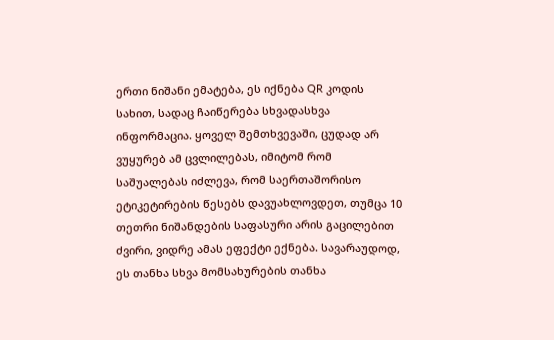ერთი ნიშანი ემატება, ეს იქნება QR კოდის სახით, სადაც ჩაიწერება სხვადასხვა ინფორმაცია. ყოველ შემთხვევაში, ცუდად არ ვუყურებ ამ ცვლილებას, იმიტომ რომ საშუალებას იძლევა, რომ საერთაშორისო ეტიკეტირების წესებს დავუახლოვდეთ, თუმცა 10 თეთრი ნიშანდების საფასური არის გაცილებით ძვირი, ვიდრე ამას ეფექტი ექნება. სავარაუდოდ, ეს თანხა სხვა მომსახურების თანხა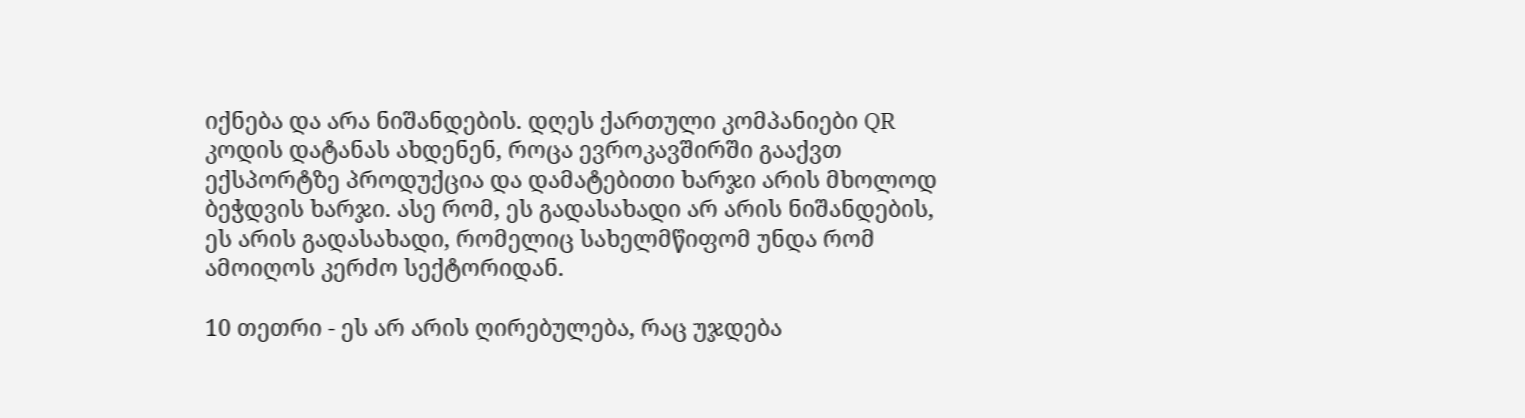იქნება და არა ნიშანდების. დღეს ქართული კომპანიები QR კოდის დატანას ახდენენ, როცა ევროკავშირში გააქვთ ექსპორტზე პროდუქცია და დამატებითი ხარჯი არის მხოლოდ ბეჭდვის ხარჯი. ასე რომ, ეს გადასახადი არ არის ნიშანდების, ეს არის გადასახადი, რომელიც სახელმწიფომ უნდა რომ ამოიღოს კერძო სექტორიდან.

10 თეთრი - ეს არ არის ღირებულება, რაც უჯდება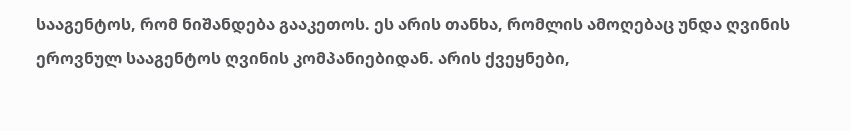სააგენტოს, რომ ნიშანდება გააკეთოს. ეს არის თანხა, რომლის ამოღებაც უნდა ღვინის ეროვნულ სააგენტოს ღვინის კომპანიებიდან. არის ქვეყნები,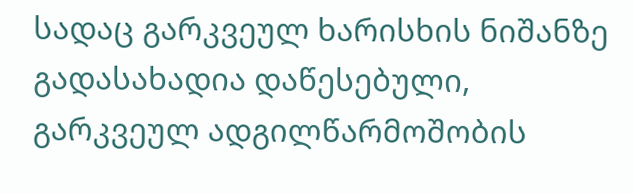სადაც გარკვეულ ხარისხის ნიშანზე გადასახადია დაწესებული, გარკვეულ ადგილწარმოშობის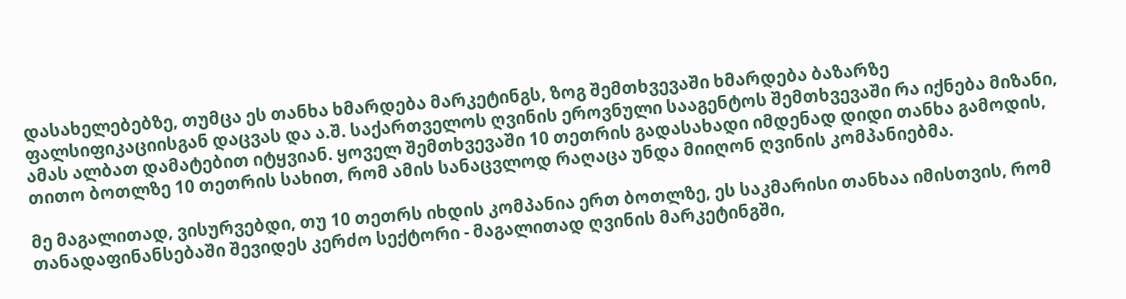დასახელებებზე, თუმცა ეს თანხა ხმარდება მარკეტინგს, ზოგ შემთხვევაში ხმარდება ბაზარზე ფალსიფიკაციისგან დაცვას და ა.შ. საქართველოს ღვინის ეროვნული სააგენტოს შემთხვევაში რა იქნება მიზანი, ამას ალბათ დამატებით იტყვიან. ყოველ შემთხვევაში 10 თეთრის გადასახადი იმდენად დიდი თანხა გამოდის, თითო ბოთლზე 10 თეთრის სახით, რომ ამის სანაცვლოდ რაღაცა უნდა მიიღონ ღვინის კომპანიებმა.

მე მაგალითად, ვისურვებდი, თუ 10 თეთრს იხდის კომპანია ერთ ბოთლზე, ეს საკმარისი თანხაა იმისთვის, რომ თანადაფინანსებაში შევიდეს კერძო სექტორი - მაგალითად ღვინის მარკეტინგში,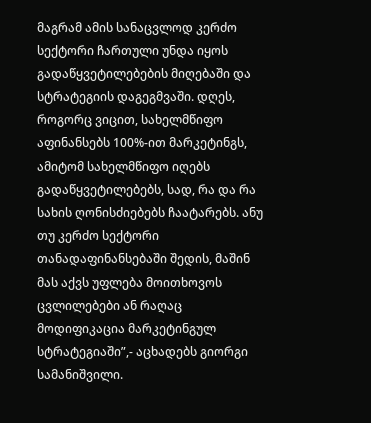მაგრამ ამის სანაცვლოდ კერძო სექტორი ჩართული უნდა იყოს გადაწყვეტილებების მიღებაში და სტრატეგიის დაგეგმვაში. დღეს, როგორც ვიცით, სახელმწიფო აფინანსებს 100%-ით მარკეტინგს, ამიტომ სახელმწიფო იღებს გადაწყვეტილებებს, სად, რა და რა სახის ღონისძიებებს ჩაატარებს. ანუ თუ კერძო სექტორი თანადაფინანსებაში შედის, მაშინ მას აქვს უფლება მოითხოვოს ცვლილებები ან რაღაც მოდიფიკაცია მარკეტინგულ სტრატეგიაში”,- აცხადებს გიორგი სამანიშვილი.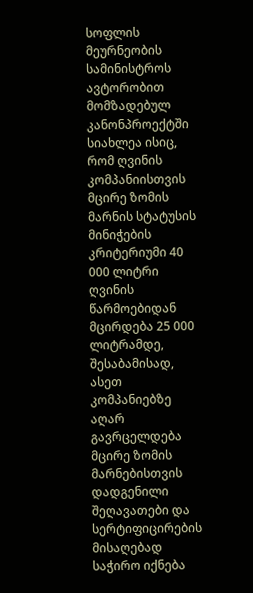სოფლის მეურნეობის სამინისტროს ავტორობით მომზადებულ კანონპროექტში სიახლეა ისიც, რომ ღვინის კომპანიისთვის მცირე ზომის მარნის სტატუსის მინიჭების კრიტერიუმი 40 000 ლიტრი ღვინის წარმოებიდან მცირდება 25 000 ლიტრამდე, შესაბამისად, ასეთ კომპანიებზე აღარ გავრცელდება მცირე ზომის მარნებისთვის დადგენილი შეღავათები და სერტიფიცირების მისაღებად საჭირო იქნება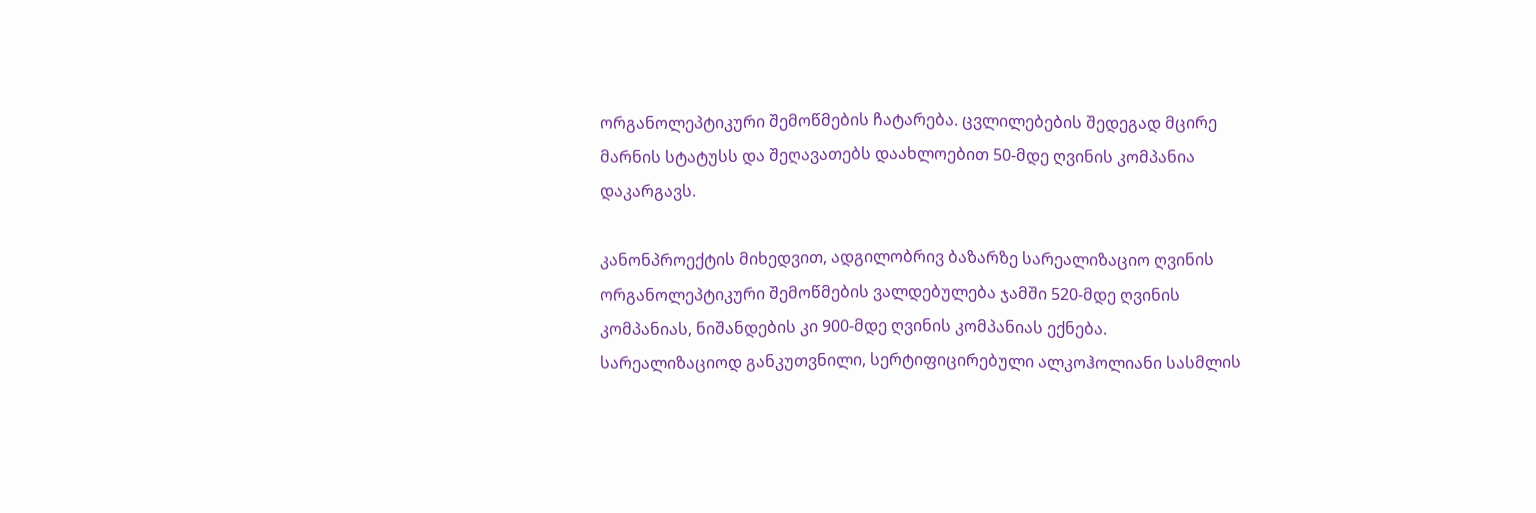ორგანოლეპტიკური შემოწმების ჩატარება. ცვლილებების შედეგად მცირე მარნის სტატუსს და შეღავათებს დაახლოებით 50-მდე ღვინის კომპანია დაკარგავს.

კანონპროექტის მიხედვით, ადგილობრივ ბაზარზე სარეალიზაციო ღვინის ორგანოლეპტიკური შემოწმების ვალდებულება ჯამში 520-მდე ღვინის კომპანიას, ნიშანდების კი 900-მდე ღვინის კომპანიას ექნება. სარეალიზაციოდ განკუთვნილი, სერტიფიცირებული ალკოჰოლიანი სასმლის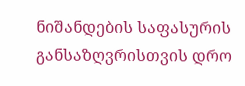ნიშანდების საფასურის განსაზღვრისთვის დრო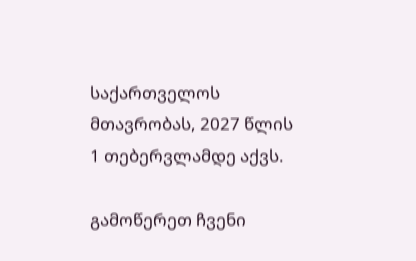საქართველოს მთავრობას, 2027 წლის 1 თებერვლამდე აქვს.

გამოწერეთ ჩვენი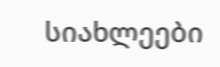სიახლეები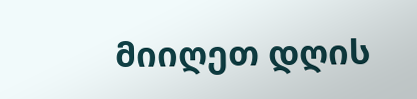მიიღეთ დღის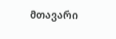მთავარი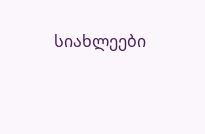სიახლეები